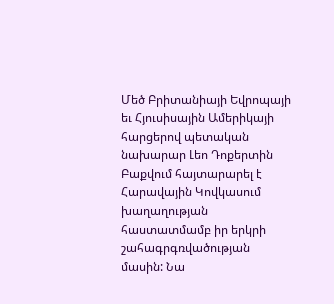Մեծ Բրիտանիայի Եվրոպայի եւ Հյուսիսային Ամերիկայի հարցերով պետական նախարար Լեո Դոքերտին Բաքվում հայտարարել է Հարավային Կովկասում խաղաղության հաստատմամբ իր երկրի շահագրգռվածության մասին: Նա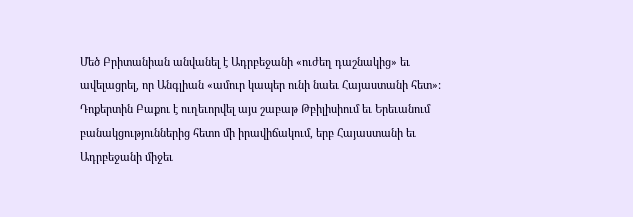Մեծ Բրիտանիան անվանել է Ադրբեջանի «ուժեղ դաշնակից» եւ ավելացրել, որ Անգլիան «ամուր կապեր ունի նաեւ Հայաստանի հետ»: Դոքերտին Բաքու է ուղեւորվել այս շաբաթ Թբիլիսիում եւ Երեւանում բանակցություններից հետո մի իրավիճակում, երբ Հայաստանի եւ Ադրբեջանի միջեւ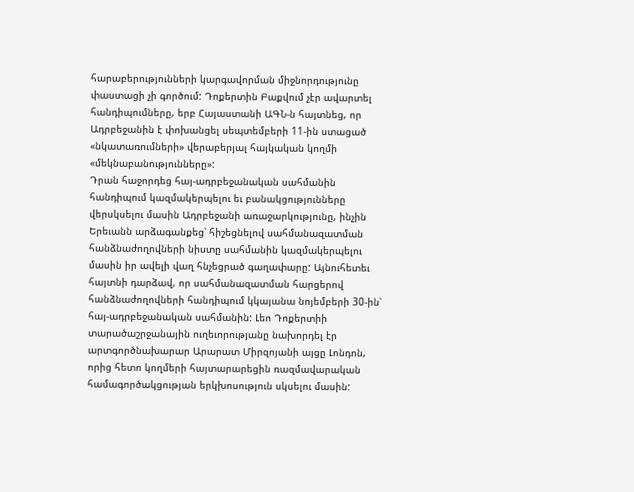հարաբերությունների կարգավորման միջնորդությունը փաստացի չի գործում: Դոքերտին Բաքվում չէր ավարտել հանդիպումները, երբ Հայաստանի ԱԳՆ-ն հայտնեց, որ Ադրբեջանին է փոխանցել սեպտեմբերի 11-ին ստացած «նկատառումների» վերաբերյալ հայկական կողմի «մեկնաբանությունները»:
Դրան հաջորդեց հայ-ադրբեջանական սահմանին հանդիպում կազմակերպելու եւ բանակցությունները վերսկսելու մասին Ադրբեջանի առաջարկությունը, ինչին Երեւանն արձագանքեց՝ հիշեցնելով սահմանազատման հանձնաժողովների նիստը սահմանին կազմակերպելու մասին իր ավելի վաղ հնչեցրած գաղափարը: Այնուհետեւ հայտնի դարձավ, որ սահմանազատման հարցերով հանձնաժողովների հանդիպում կկայանա նոյեմբերի 30-ին՝ հայ-ադրբեջանական սահմանին: Լեո Դոքերտիի տարածաշրջանային ուղեւորությանը նախորդել էր արտգործնախարար Արարատ Միրզոյանի այցը Լոնդոն, որից հետո կողմերի հայտարարեցին ռազմավարական համագործակցության երկխոսություն սկսելու մասին: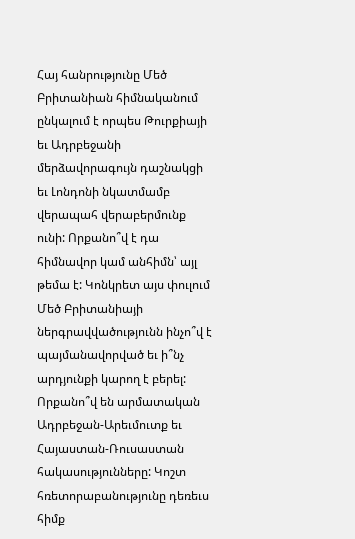Հայ հանրությունը Մեծ Բրիտանիան հիմնականում ընկալում է որպես Թուրքիայի եւ Ադրբեջանի մերձավորագույն դաշնակցի եւ Լոնդոնի նկատմամբ վերապահ վերաբերմունք ունի: Որքանո՞վ է դա հիմնավոր կամ անհիմն՝ այլ թեմա է: Կոնկրետ այս փուլում Մեծ Բրիտանիայի ներգրավվածությունն ինչո՞վ է պայմանավորված եւ ի՞նչ արդյունքի կարող է բերել: Որքանո՞վ են արմատական Ադրբեջան-Արեւմուտք եւ Հայաստան-Ռուսաստան հակասությունները: Կոշտ հռետորաբանությունը դեռեւս հիմք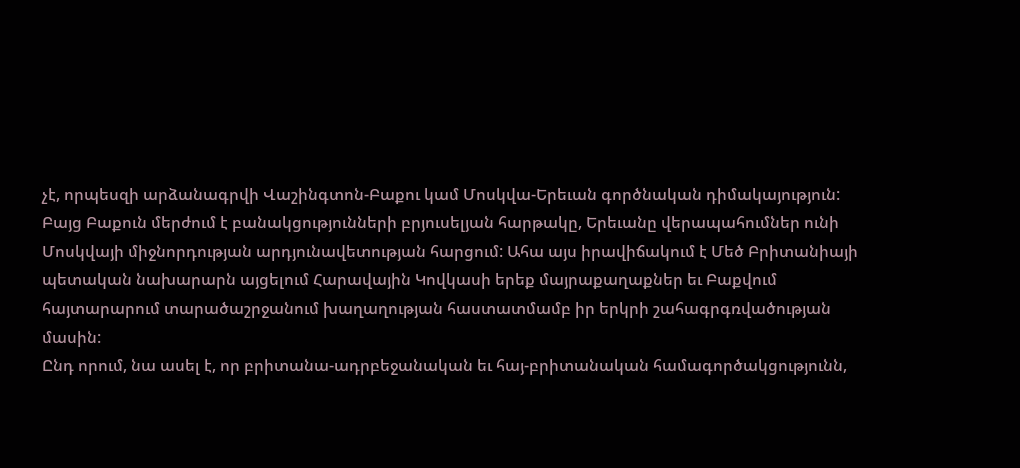չէ, որպեսզի արձանագրվի Վաշինգտոն-Բաքու կամ Մոսկվա-Երեւան գործնական դիմակայություն: Բայց Բաքուն մերժում է բանակցությունների բրյուսելյան հարթակը, Երեւանը վերապահումներ ունի Մոսկվայի միջնորդության արդյունավետության հարցում: Ահա այս իրավիճակում է Մեծ Բրիտանիայի պետական նախարարն այցելում Հարավային Կովկասի երեք մայրաքաղաքներ եւ Բաքվում հայտարարում տարածաշրջանում խաղաղության հաստատմամբ իր երկրի շահագրգռվածության մասին:
Ընդ որում, նա ասել է, որ բրիտանա-ադրբեջանական եւ հայ-բրիտանական համագործակցությունն,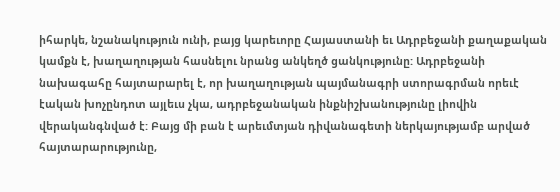իհարկե, նշանակություն ունի, բայց կարեւորը Հայաստանի եւ Ադրբեջանի քաղաքական կամքն է, խաղաղության հասնելու նրանց անկեղծ ցանկությունը: Ադրբեջանի նախագահը հայտարարել է, որ խաղաղության պայմանագրի ստորագրման որեւէ էական խոչընդոտ այլեւս չկա, ադրբեջանական ինքնիշխանությունը լիովին վերականգնված է: Բայց մի բան է արեւմտյան դիվանագետի ներկայությամբ արված հայտարարությունը,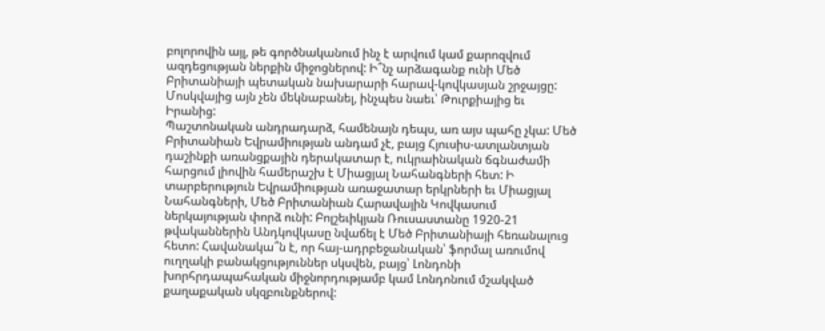բոլորովին այլ, թե գործնականում ինչ է արվում կամ քարոզվում ազդեցության ներքին միջոցներով: Ի՞նչ արձագանք ունի Մեծ Բրիտանիայի պետական նախարարի հարավ-կովկասյան շրջայցը: Մոսկվայից այն չեն մեկնաբանել, ինչպես նաեւ՝ Թուրքիայից եւ Իրանից:
Պաշտոնական անդրադարձ, համենայն դեպս, առ այս պահը չկա: Մեծ Բրիտանիան Եվրամիության անդամ չէ, բայց Հյուսիս-ատլանտյան դաշինքի առանցքային դերակատար է, ուկրաինական ճգնաժամի հարցում լիովին համերաշխ է Միացյալ Նահանգների հետ: Ի տարբերություն Եվրամիության առաջատար երկրների եւ Միացյալ Նահանգների, Մեծ Բրիտանիան Հարավային Կովկասում ներկայության փորձ ունի: Բոլշեւիկյան Ռուսաստանը 1920-21 թվականներին Անդկովկասը նվաճել է Մեծ Բրիտանիայի հեռանալուց հետո: Հավանակա՞ն է, որ հայ-ադրբեջանական՝ ֆորմալ առումով ուղղակի բանակցություններ սկսվեն, բայց՝ Լոնդոնի խորհրդապահական միջնորդությամբ կամ Լոնդոնում մշակված քաղաքական սկզբունքներով: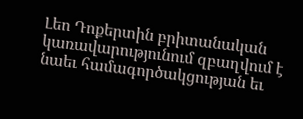Լեո Դոքերտին բրիտանական կառավարությունում զբաղվում է նաեւ համագործակցության եւ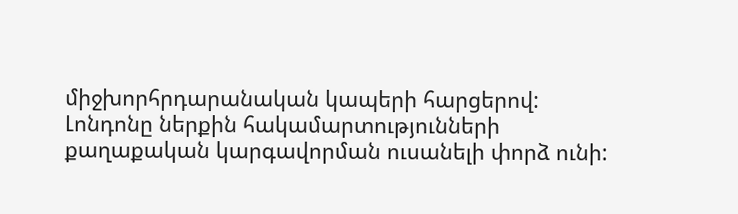միջխորհրդարանական կապերի հարցերով: Լոնդոնը ներքին հակամարտությունների քաղաքական կարգավորման ուսանելի փորձ ունի: